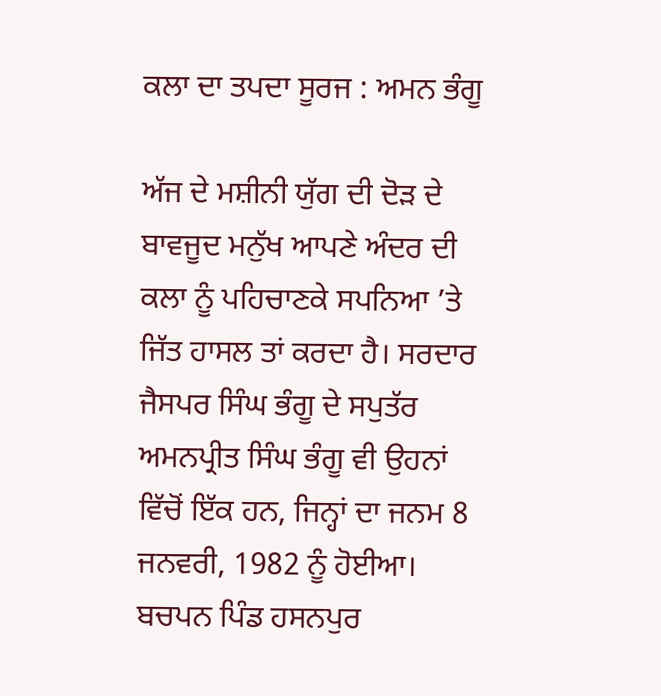ਕਲਾ ਦਾ ਤਪਦਾ ਸੂਰਜ : ਅਮਨ ਭੰਗੂ

ਅੱਜ ਦੇ ਮਸ਼ੀਨੀ ਯੁੱਗ ਦੀ ਦੋੜ ਦੇ ਬਾਵਜੂਦ ਮਨੁੱਖ ਆਪਣੇ ਅੰਦਰ ਦੀ ਕਲਾ ਨੂੰ ਪਹਿਚਾਣਕੇ ਸਪਨਿਆ ’ਤੇ ਜਿੱਤ ਹਾਸਲ ਤਾਂ ਕਰਦਾ ਹੈ। ਸਰਦਾਰ ਜੈਸਪਰ ਸਿੰਘ ਭੰਗੂ ਦੇ ਸਪੁਤੱਰ ਅਮਨਪ੍ਰੀਤ ਸਿੰਘ ਭੰਗੂ ਵੀ ਉਹਨਾਂ ਵਿੱਚੋਂ ਇੱਕ ਹਨ, ਜਿਨ੍ਹਾਂ ਦਾ ਜਨਮ 8 ਜਨਵਰੀ, 1982 ਨੂੰ ਹੋਈਆ। ਬਚਪਨ ਪਿੰਡ ਹਸਨਪੁਰ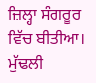ਜ਼ਿਲ੍ਹਾ ਸੰਗਰੂਰ ਵਿੱਚ ਬੀਤੀਆ। ਮੁੱਢਲੀ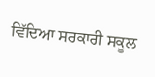ਵਿੱਦਿਆ ਸਰਕਾਰੀ ਸਕੂਲ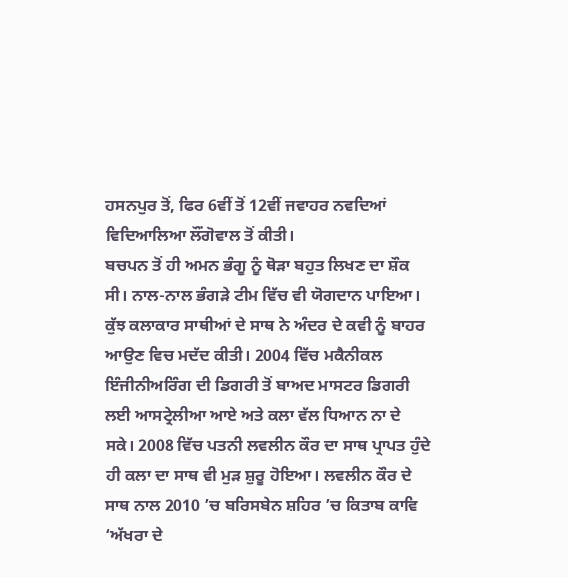ਹਸਨਪੁਰ ਤੋਂ, ਫਿਰ 6ਵੀਂ ਤੋਂ 12ਵੀਂ ਜਵਾਹਰ ਨਵਦਿਆਂ ਵਿਦਿਆਲਿਆ ਲੌਂਗੋਵਾਲ ਤੋਂ ਕੀਤੀ।
ਬਚਪਨ ਤੋਂ ਹੀ ਅਮਨ ਭੰਗੂ ਨੂੰ ਥੋੜਾ ਬਹੁਤ ਲਿਖਣ ਦਾ ਸ਼ੌਕ ਸੀ। ਨਾਲ-ਨਾਲ ਭੰਗੜੇ ਟੀਮ ਵਿੱਚ ਵੀ ਯੋਗਦਾਨ ਪਾਇਆ।  ਕੁੱਝ ਕਲਾਕਾਰ ਸਾਥੀਆਂ ਦੇ ਸਾਥ ਨੇ ਅੰਦਰ ਦੇ ਕਵੀ ਨੂੰ ਬਾਹਰ ਆਉਣ ਵਿਚ ਮਦੱਦ ਕੀਤੀ। 2004 ਵਿੱਚ ਮਕੈਨੀਕਲ ਇੰਜੀਨੀਅਰਿੰਗ ਦੀ ਡਿਗਰੀ ਤੋਂ ਬਾਅਦ ਮਾਸਟਰ ਡਿਗਰੀ ਲਈ ਆਸਟ੍ਰੇਲੀਆ ਆਏ ਅਤੇ ਕਲਾ ਵੱਲ ਧਿਆਨ ਨਾ ਦੇ ਸਕੇ। 2008 ਵਿੱਚ ਪਤਨੀ ਲਵਲੀਨ ਕੌਰ ਦਾ ਸਾਥ ਪ੍ਰਾਪਤ ਹੁੰਦੇ ਹੀ ਕਲਾ ਦਾ ਸਾਥ ਵੀ ਮੁੜ ਸ਼ੁਰੂ ਹੋਇਆ। ਲਵਲੀਨ ਕੌਰ ਦੇ ਸਾਥ ਨਾਲ 2010 ’ਚ ਬਰਿਸਬੇਨ ਸ਼ਹਿਰ ’ਚ ਕਿਤਾਬ ਕਾਵਿ ‘ਅੱਖਰਾ ਦੇ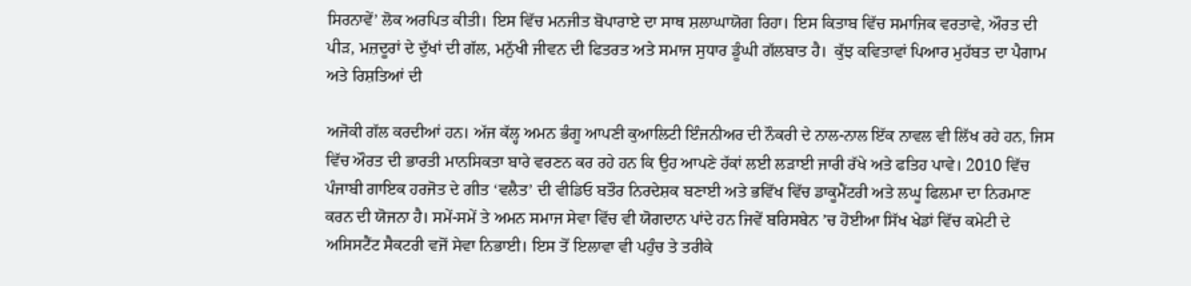ਸਿਰਨਾਵੇਂ’ ਲੋਕ ਅਰਪਿਤ ਕੀਤੀ। ਇਸ ਵਿੱਚ ਮਨਜੀਤ ਬੋਪਾਰਾਏ ਦਾ ਸਾਥ ਸ਼ਲਾਘਾਯੋਗ ਰਿਹਾ। ਇਸ ਕਿਤਾਬ ਵਿੱਚ ਸਮਾਜਿਕ ਵਰਤਾਵੇ, ਔਰਤ ਦੀ ਪੀੜ, ਮਜ਼ਦੂਰਾਂ ਦੇ ਦੁੱਖਾਂ ਦੀ ਗੱਲ, ਮਨੁੱਖੀ ਜੀਵਨ ਦੀ ਫਿਤਰਤ ਅਤੇ ਸਮਾਜ ਸੁਧਾਰ ਡੂੰਘੀ ਗੱਲਬਾਤ ਹੈ।  ਕੁੱਝ ਕਵਿਤਾਵਾਂ ਪਿਆਰ ਮੁਹੱਬਤ ਦਾ ਪੈਗਾਮ ਅਤੇ ਰਿਸ਼ਤਿਆਂ ਦੀ

ਅਜੋਕੀ ਗੱਲ ਕਰਦੀਆਂ ਹਨ। ਅੱਜ ਕੱਲ੍ਹ ਅਮਨ ਭੰਗੂ ਆਪਣੀ ਕੁਆਲਿਟੀ ਇੰਜਨੀਅਰ ਦੀ ਨੌਕਰੀ ਦੇ ਨਾਲ-ਨਾਲ ਇੱਕ ਨਾਵਲ ਵੀ ਲਿੱਖ ਰਹੇ ਹਨ, ਜਿਸ ਵਿੱਚ ਔਰਤ ਦੀ ਭਾਰਤੀ ਮਾਨਸਿਕਤਾ ਬਾਰੇ ਵਰਣਨ ਕਰ ਰਹੇ ਹਨ ਕਿ ਉਹ ਆਪਣੇ ਹੱਕਾਂ ਲਈ ਲੜਾਈ ਜਾਰੀ ਰੱਖੇ ਅਤੇ ਫਤਿਹ ਪਾਵੇ। 2010 ਵਿੱਚ ਪੰਜਾਬੀ ਗਾਇਕ ਹਰਜੋਤ ਦੇ ਗੀਤ ‘ਵਲੈਤ’ ਦੀ ਵੀਡਿਓ ਬਤੌਰ ਨਿਰਦੇਸ਼ਕ ਬਣਾਈ ਅਤੇ ਭਵਿੱਖ ਵਿੱਚ ਡਾਕੂਮੈਂਟਰੀ ਅਤੇ ਲਘੂ ਫਿਲਮਾ ਦਾ ਨਿਰਮਾਣ ਕਰਨ ਦੀ ਯੋਜਨਾ ਹੈ। ਸਮੇਂ-ਸਮੇਂ ਤੇ ਅਮਨ ਸਮਾਜ ਸੇਵਾ ਵਿੱਚ ਵੀ ਯੋਗਦਾਨ ਪਾਂਦੇ ਹਨ ਜਿਵੇਂ ਬਰਿਸਬੇਨ ’ਚ ਹੋਈਆ ਸਿੱਖ ਖੇਡਾਂ ਵਿੱਚ ਕਮੇਟੀ ਦੇ ਅਸਿਸਟੈਂਟ ਸੈਕਟਰੀ ਵਜੋਂ ਸੇਵਾ ਨਿਭਾਈ। ਇਸ ਤੋਂ ਇਲਾਵਾ ਵੀ ਪਹੁੰਚ ਤੇ ਤਰੀਕੇ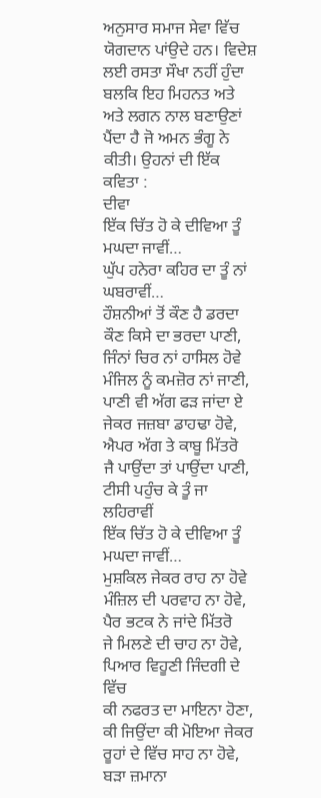ਅਨੁਸਾਰ ਸਮਾਜ ਸੇਵਾ ਵਿੱਚ ਯੋਗਦਾਨ ਪਾਂਉਦੇ ਹਨ। ਵਿਦੇਸ਼ ਲਈ ਰਸਤਾ ਸੌਖਾ ਨਹੀਂ ਹੁੰਦਾ ਬਲਕਿ ਇਹ ਮਿਹਨਤ ਅਤੇ ਅਤੇ ਲਗਨ ਨਾਲ ਬਣਾਉਣਾਂ ਪੈਂਦਾ ਹੈ ਜੋ ਅਮਨ ਭੰਗੂ ਨੇ ਕੀਤੀ। ਉਹਨਾਂ ਦੀ ਇੱਕ ਕਵਿਤਾ :
ਦੀਵਾ
ਇੱਕ ਚਿੱਤ ਹੋ ਕੇ ਦੀਵਿਆ ਤੂੰ ਮਘਦਾ ਜਾਵੀਂ…
ਘੁੱਪ ਹਨੇਰਾ ਕਹਿਰ ਦਾ ਤੂੰ ਨਾਂ ਘਬਰਾਵੀਂ…
ਹੌਸ਼ਨੀਆਂ ਤੋਂ ਕੌਣ ਹੈ ਡਰਦਾ
ਕੌਣ ਕਿਸੇ ਦਾ ਭਰਦਾ ਪਾਣੀ,
ਜਿੰਨਾਂ ਚਿਰ ਨਾਂ ਹਾਸਿਲ ਹੋਵੇ
ਮੰਜਿਲ ਨੂੰ ਕਮਜ਼ੋਰ ਨਾਂ ਜਾਣੀ,
ਪਾਣੀ ਵੀ ਅੱਗ ਫੜ ਜਾਂਦਾ ਏ
ਜੇਕਰ ਜਜ਼ਬਾ ਡਾਹਢਾ ਹੋਵੇ,
ਐਪਰ ਅੱਗ ਤੇ ਕਾਬੂ ਮਿੱਤਰੋ
ਜੈ ਪਾਉਂਦਾ ਤਾਂ ਪਾਉਂਦਾ ਪਾਣੀ,
ਟੀਸੀ ਪਹੁੰਚ ਕੇ ਤੂੰ ਜਾ ਲਹਿਰਾਵੀਂ
ਇੱਕ ਚਿੱਤ ਹੋ ਕੇ ਦੀਵਿਆ ਤੂੰ ਮਘਦਾ ਜਾਵੀਂ…
ਮੁਸ਼ਕਿਲ ਜੇਕਰ ਰਾਹ ਨਾ ਹੋਵੇ
ਮੰਜ਼ਿਲ ਦੀ ਪਰਵਾਹ ਨਾ ਹੋਵੇ,
ਪੈਰ ਭਟਕ ਨੇ ਜਾਂਦੇ ਮਿੱਤਰੋ
ਜੇ ਮਿਲਣੇ ਦੀ ਚਾਹ ਨਾ ਹੋਵੇ,
ਪਿਆਰ ਵਿਹੂਣੀ ਜਿੰਦਗੀ ਦੇ ਵਿੱਚ
ਕੀ ਨਫਰਤ ਦਾ ਮਾਇਨਾ ਹੋਣਾ,
ਕੀ ਜਿਉਂਦਾ ਕੀ ਮੋਇਆ ਜੇਕਰ
ਰੂਹਾਂ ਦੇ ਵਿੱਚ ਸਾਹ ਨਾ ਹੋਵੇ,
ਬੜਾ ਜ਼ਮਾਨਾ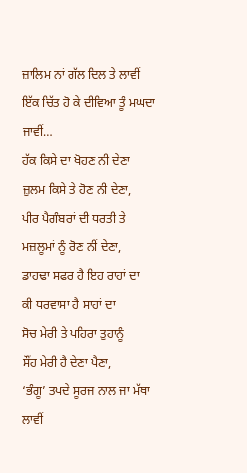ਜ਼ਾਲਿਮ ਨਾਂ ਗੱਲ ਦਿਲ ਤੇ ਲਾਵੀਂ
ਇੱਕ ਚਿੱਤ ਹੋ ਕੇ ਦੀਵਿਆ ਤੂੰ ਮਘਦਾ ਜਾਵੀਂ…
ਹੱਕ ਕਿਸੇ ਦਾ ਖੋਹਣ ਨੀ ਦੇਣਾ
ਜ਼ੁਲਮ ਕਿਸੇ ਤੇ ਹੋਣ ਨੀ ਦੇਣਾ,
ਪੀਰ ਪੈਗੰਬਰਾਂ ਦੀ ਧਰਤੀ ਤੇ
ਮਜ਼ਲੂਮਾਂ ਨੂੰ ਰੋਣ ਨੀਂ ਦੇਣਾ,
ਡਾਹਢਾ ਸਫਰ ਹੈ ਇਹ ਰਾਹਾਂ ਦਾ
ਕੀ ਧਰਵਾਸਾ ਹੈ ਸਾਹਾਂ ਦਾ
ਸੋਚ ਮੇਰੀ ਤੇ ਪਹਿਰਾ ਤੁਹਾਨੂੰ
ਸੌਂਹ ਮੇਰੀ ਹੈ ਦੇਣਾ ਪੈਣਾ,
‘ਭੰਗੂ’ ਤਪਦੇ ਸੂਰਜ ਨਾਲ ਜਾ ਮੱਥਾ ਲਾਵੀਂ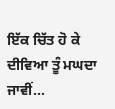ਇੱਕ ਚਿੱਤ ਹੋ ਕੇ ਦੀਵਿਆ ਤੂੰ ਮਘਦਾ ਜਾਵੀਂ…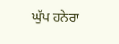ਘੁੱਪ ਹਨੇਰਾ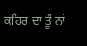ਕਹਿਰ ਦਾ ਤੂੰ ਨਾਂ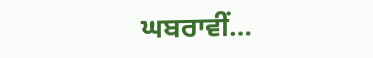ਘਬਰਾਵੀਂ…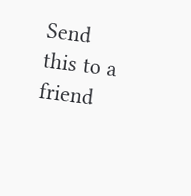Send this to a friend